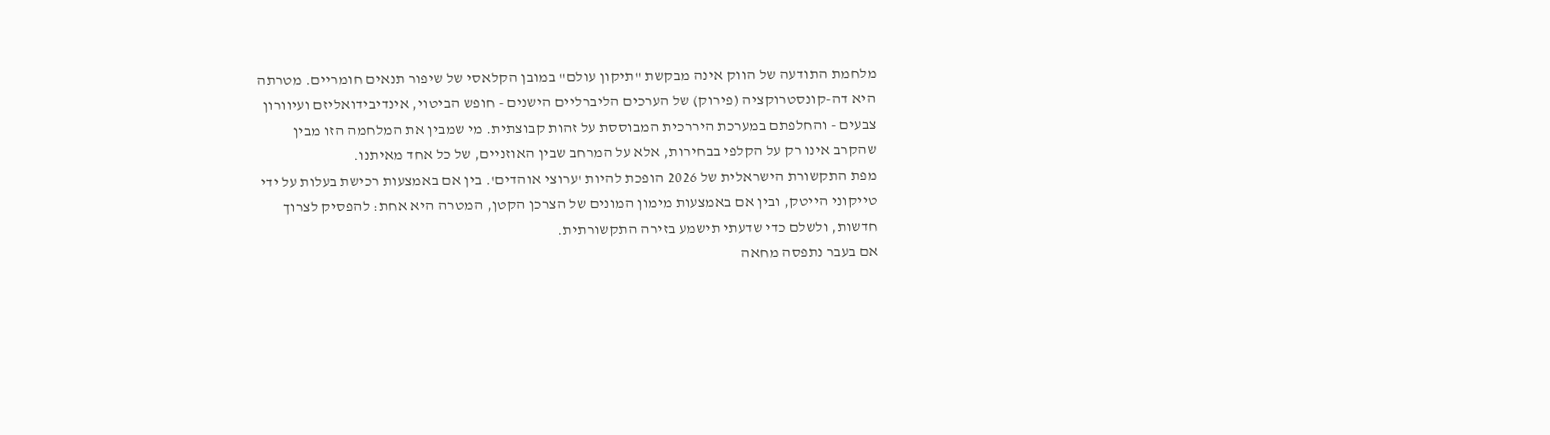מלחמת התודעה של הווק אינה מבקשת "תיקון עולם" במובן הקלאסי של שיפור תנאים חומריים. מטרתה היא דה-קונסטרוקציה (פירוק) של הערכים הליברליים הישנים - חופש הביטוי, אינדיבידואליזם ועיוורון צבעים - והחלפתם במערכת היררכית המבוססת על זהות קבוצתית. מי שמבין את המלחמה הזו מבין שהקרב אינו רק על הקלפי בבחירות, אלא על המרחב שבין האוזניים, של כל אחד מאיתנו.
מפת התקשורת הישראלית של 2026 הופכת להיות 'ערוצי אוהדים'. בין אם באמצעות רכישת בעלות על ידי טייקוני הייטק, ובין אם באמצעות מימון המונים של הצרכן הקטן, המטרה היא אחת: להפסיק לצרוך חדשות, ולשלם כדי שדעתי תישמע בזירה התקשורתית.
אם בעבר נתפסה מחאה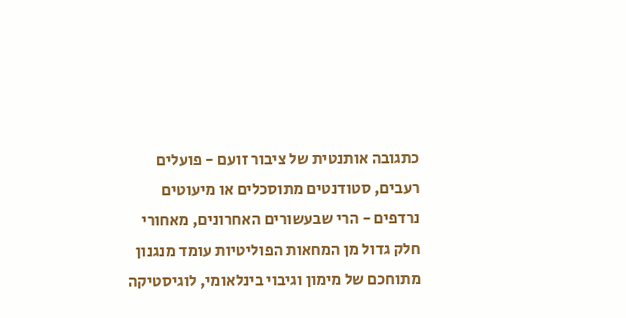כתגובה אותנטית של ציבור זועם - פועלים רעבים, סטודנטים מתוסכלים או מיעוטים נרדפים - הרי שבעשורים האחרונים, מאחורי חלק גדול מן המחאות הפוליטיות עומד מנגנון מתוחכם של מימון וגיבוי בינלאומי, לוגיסטיקה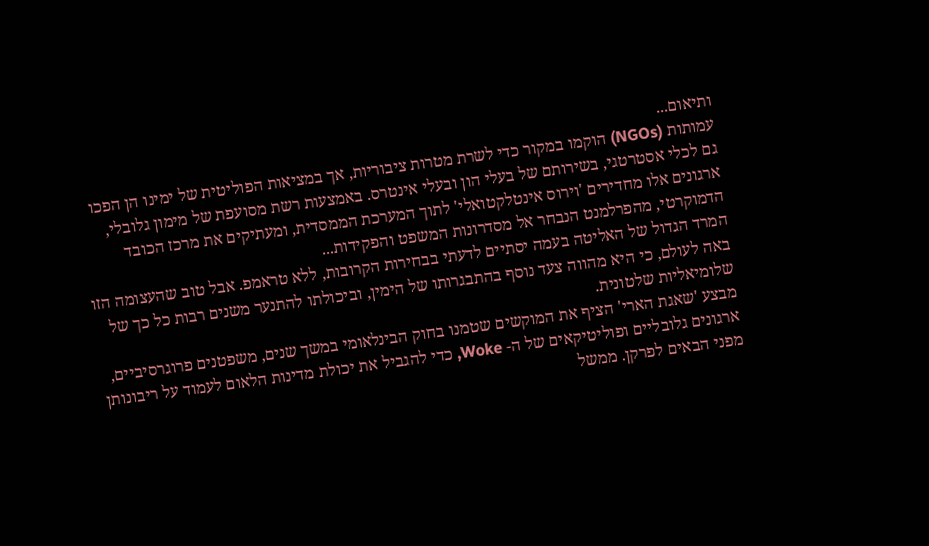ותיאום...
עמותות (NGOs) הוקמו במקור כדי לשרת מטרות ציבוריות, אך במציאות הפוליטית של ימינו הן הפכו גם לכלי אסטרטגי, בשירותם של בעלי הון ובעלי אינטרס. באמצעות רשת מסועפת של מימון גלובלי, ארגונים אלו מחדירים 'וירוס אינטלקטואלי' לתוך המערכת הממסדית, ומעתיקים את מרכז הכובד הדמוקרטי, מהפרלמנט הנבחר אל מסדרונות המשפט והפקידות...
המרד הגדול של האליטה בעמה יסתיים לדעתי בבחירות הקרובות, ללא טראמפ. אבל טוב שהעצומה הזו באה לעולם, כי היא מהווה צעד נוסף בהתבגרותו של הימין, וביכולתו להתנער משנים רבות כל כך של שלומיאליות שלטונית.
מבצע 'שאגת הארי' הציף את המוקשים שטמנו בחוק הבינלאומי במשך שנים, משפטנים פרוגרסיביים, ארגונים גלובליים ופוליטיקאים של ה- Woke, כדי להגביל את יכולת מדינות הלאום לעמוד על ריבונותן מפני הבאים לפרקן. ממשל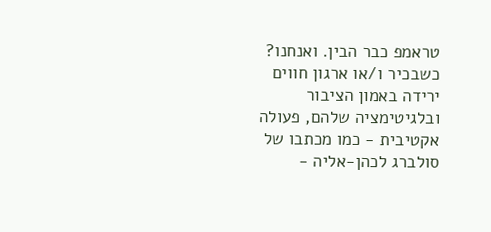טראמפ כבר הבין. ואנחנו?
כשבכיר ו/או ארגון חווים ירידה באמון הציבור ובלגיטימציה שלהם, פעולה אקטיבית - כמו מכתבו של סולברג לכהן-אליה -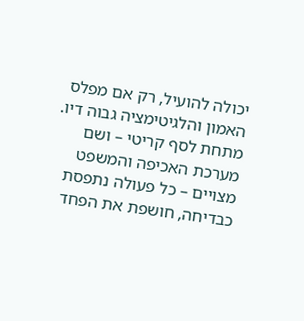יכולה להועיל, רק אם מפלס האמון והלגיטימציה גבוה דיו. מתחת לסף קריטי – ושם מערכת האכיפה והמשפט מצויים – כל פעולה נתפסת כבדיחה, חושפת את הפחד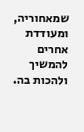שמאחוריה, ומעודדת אחרים להמשיך ולהכות בה.